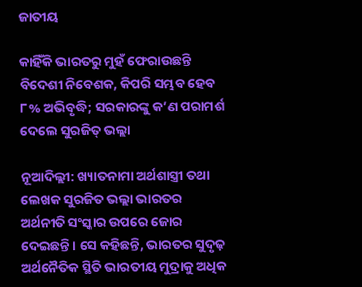ଜାତୀୟ

କାହିଁକି ଭାରତରୁ ମୁହଁ ଫେରାଉଛନ୍ତି ବିଦେଶୀ ନିବେଶକ, କିପରି ସମ୍ଭବ ହେବ ୮% ଅଭିବୃଦ୍ଧି; ସରକାରଙ୍କୁ କ’ଣ ପରାମର୍ଶ ଦେଲେ ସୁରଜିତ୍ ଭଲ୍ଲା

ନୂଆଦିଲ୍ଲୀ: ଖ୍ୟାତନାମା ଅର୍ଥଶାସ୍ତ୍ରୀ ତଥା ଲେଖକ ସୁରଜିତ ଭଲ୍ଲା ଭାରତର ଅର୍ଥନୀତି ସଂସ୍କାର ଉପରେ ଜୋର ଦେଇଛନ୍ତି । ସେ କହିଛନ୍ତି, ଭାରତର ସୁଦୃଢ଼ ଅର୍ଥନୈତିକ ସ୍ଥିତି ଭାରତୀୟ ମୁଦ୍ରାକୁ ଅଧିକ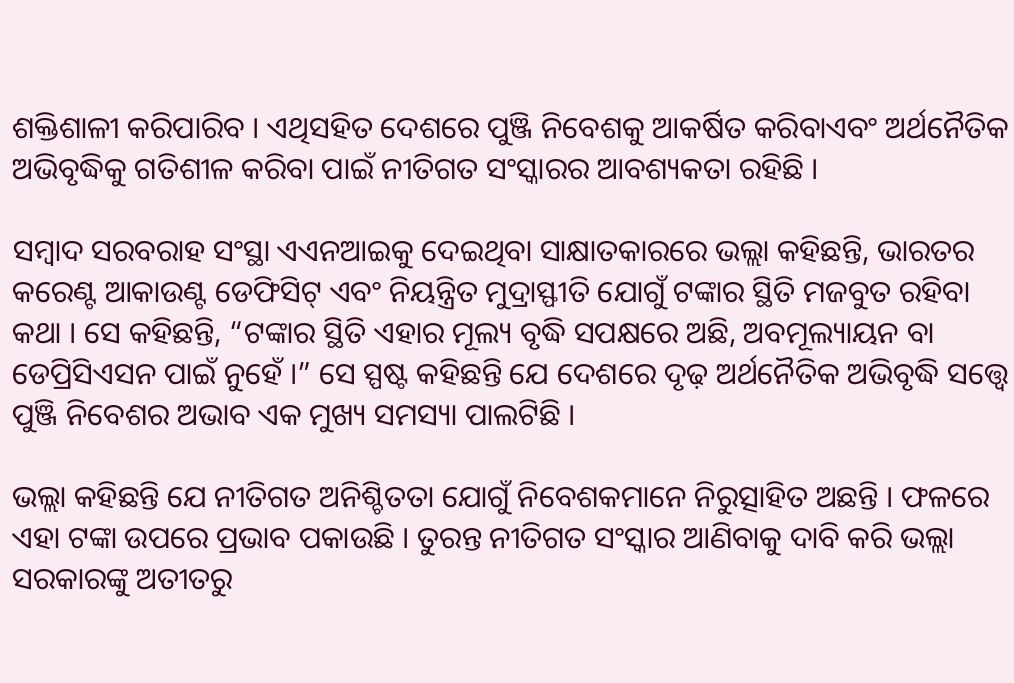ଶକ୍ତିଶାଳୀ କରିପାରିବ । ଏଥିସହିତ ଦେଶରେ ପୁଞ୍ଜି ନିବେଶକୁ ଆକର୍ଷିତ କରିବାଏବଂ ଅର୍ଥନୈତିକ ଅଭିବୃଦ୍ଧିକୁ ଗତିଶୀଳ କରିବା ପାଇଁ ନୀତିଗତ ସଂସ୍କାରର ଆବଶ୍ୟକତା ରହିଛି ।

ସମ୍ୱାଦ ସରବରାହ ସଂସ୍ଥା ଏଏନଆଇକୁ ଦେଇଥିବା ସାକ୍ଷାତକାରରେ ଭଲ୍ଲା କହିଛନ୍ତି, ଭାରତର କରେଣ୍ଟ ଆକାଉଣ୍ଟ ଡେଫିସିଟ୍ ଏବଂ ନିୟନ୍ତ୍ରିତ ମୁଦ୍ରାସ୍ଫୀତି ଯୋଗୁଁ ଟଙ୍କାର ସ୍ଥିତି ମଜବୁତ ରହିବା କଥା । ସେ କହିଛନ୍ତି, “ଟଙ୍କାର ସ୍ଥିତି ଏହାର ମୂଲ୍ୟ ବୃଦ୍ଧି ସପକ୍ଷରେ ଅଛି, ଅବମୂଲ୍ୟାୟନ ବା ଡେପ୍ରିସିଏସନ ପାଇଁ ନୁହେଁ ।” ସେ ସ୍ପଷ୍ଟ କହିଛନ୍ତି ଯେ ଦେଶରେ ଦୃଢ଼ ଅର୍ଥନୈତିକ ଅଭିବୃଦ୍ଧି ସତ୍ତ୍ୱେ ପୁଞ୍ଜି ନିବେଶର ଅଭାବ ଏକ ମୁଖ୍ୟ ସମସ୍ୟା ପାଲଟିଛି ।

ଭଲ୍ଲା କହିଛନ୍ତି ଯେ ନୀତିଗତ ଅନିଶ୍ଚିତତା ଯୋଗୁଁ ନିବେଶକମାନେ ନିରୁତ୍ସାହିତ ଅଛନ୍ତି । ଫଳରେ ଏହା ଟଙ୍କା ଉପରେ ପ୍ରଭାବ ପକାଉଛି । ତୁରନ୍ତ ନୀତିଗତ ସଂସ୍କାର ଆଣିବାକୁ ଦାବି କରି ଭଲ୍ଲା ସରକାରଙ୍କୁ ଅତୀତରୁ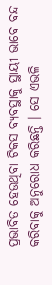ପ୍ରଭାବିତ ହେଉଥିବା ଟିକସ ବ୍ୟବସ୍ଥାକୁ ସ୍ଥାୟୀ ଭାବେ ବନ୍ଦ କରିବାକୁ ଅନୁରୋଧ କରିଛନ୍ତି । ସେ ଏଭଳି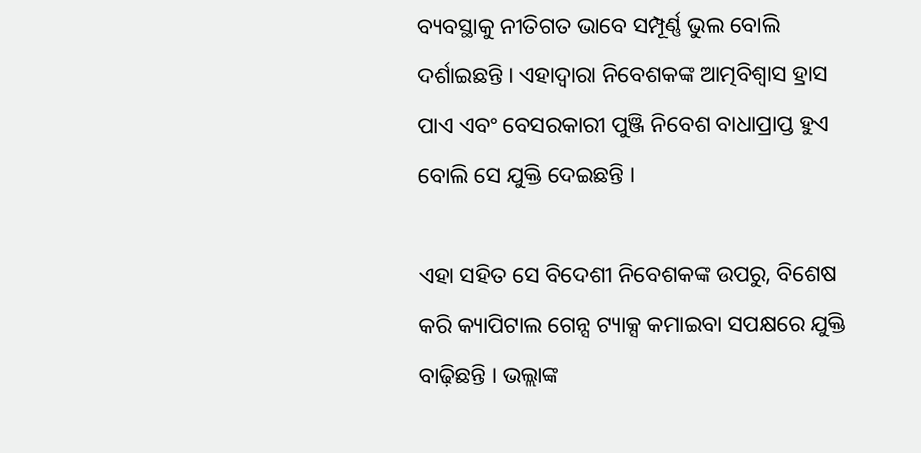ବ୍ୟବସ୍ଥାକୁ ନୀତିଗତ ଭାବେ ସମ୍ପୂର୍ଣ୍ଣ ଭୁଲ ବୋଲି ଦର୍ଶାଇଛନ୍ତି । ଏହାଦ୍ୱାରା ନିବେଶକଙ୍କ ଆତ୍ମବିଶ୍ୱାସ ହ୍ରାସ ପାଏ ଏବଂ ବେସରକାରୀ ପୁଞ୍ଜି ନିବେଶ ବାଧାପ୍ରାପ୍ତ ହୁଏ ବୋଲି ସେ ଯୁକ୍ତି ଦେଇଛନ୍ତି ।

ଏହା ସହିତ ସେ ବିଦେଶୀ ନିବେଶକଙ୍କ ଉପରୁ, ବିଶେଷ କରି କ୍ୟାପିଟାଲ ଗେନ୍ସ ଟ୍ୟାକ୍ସ କମାଇବା ସପକ୍ଷରେ ଯୁକ୍ତି ବାଢ଼ିଛନ୍ତି । ଭଲ୍ଲାଙ୍କ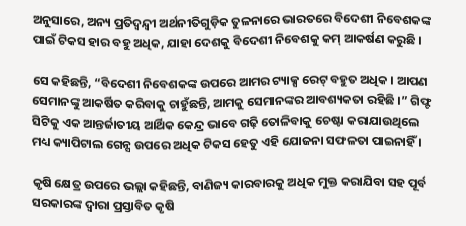ଅନୁସାରେ, ଅନ୍ୟ ପ୍ରତିଦ୍ୱନ୍ଦ୍ୱୀ ଅର୍ଥନୀତିଗୁଡ଼ିକ ତୁଳନାରେ ଭାରତରେ ବିଦେଶୀ ନିବେଶକଙ୍କ ପାଇଁ ଟିକସ ହାର ବହୁ ଅଧିକ, ଯାହା ଦେଶକୁ ବିଦେଶୀ ନିବେଶକୁ କମ୍ ଆକର୍ଷଣ କରୁଛି ।

ସେ କହିଛନ୍ତି, “ବିଦେଶୀ ନିବେଶକଙ୍କ ଉପରେ ଆମର ଟ୍ୟାକ୍ସ ରେଟ୍ ବହୁତ ଅଧିକ । ଆପଣ ସେମାନଙ୍କୁ ଆକର୍ଷିତ କରିବାକୁ ଚାହୁଁଛନ୍ତି, ଆମକୁ ସେମାନଙ୍କର ଆବଶ୍ୟକତା ରହିଛି ।” ଗିଫ୍ଟ ସିଟିକୁ ଏକ ଆନ୍ତର୍ଜାତୀୟ ଆର୍ଥିକ କେନ୍ଦ୍ର ଭାବେ ଗଢ଼ି ତୋଳିବାକୁ ଚେଷ୍ଟା କରାଯାଉଥିଲେ ମଧ୍ୟ କ୍ୟାପିଟାଲ ଗେନ୍ସ ଉପରେ ଅଧିକ ଟିକସ ହେତୁ ଏହି ଯୋଜନା ସଫଳତା ପାଇନାହିଁ ।

କୃଷି କ୍ଷେତ୍ର ଉପରେ ଭଲ୍ଲା କହିଛନ୍ତି, ବାଣିଜ୍ୟ କାରବାରକୁ ଅଧିକ ମୁକ୍ତ କରାଯିବା ସହ ପୂର୍ବ ସରକାରଙ୍କ ଦ୍ୱାରା ପ୍ରସ୍ତାବିତ କୃଷି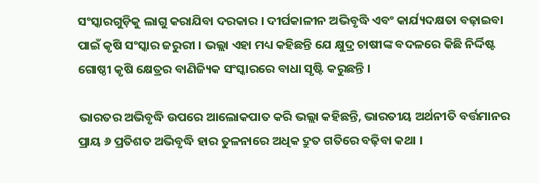ସଂସ୍କାରଗୁଡ଼ିକୁ ଲାଗୁ କରାଯିବା ଦରକାର । ଦୀର୍ଘକାଳୀନ ଅଭିବୃଦ୍ଧି ଏବଂ କାର୍ଯ୍ୟଦକ୍ଷତା ବଢ଼ାଇବା ପାଇଁ କୃଷି ସଂସ୍କାର ଜରୁରୀ । ଭଲ୍ଲା ଏହା ମଧ୍ୟ କହିଛନ୍ତି ଯେ କ୍ଷୁଦ୍ର ଚାଷୀଙ୍କ ବଦଳରେ କିଛି ନିର୍ଦ୍ଦିଷ୍ଟ ଗୋଷ୍ଠୀ କୃଷି କ୍ଷେତ୍ରର ବାଣିଜ୍ୟିକ ସଂସ୍କାରରେ ବାଧା ସୃଷ୍ଟି କରୁଛନ୍ତି ।

ଭାରତର ଅଭିବୃଦ୍ଧି ଉପରେ ଆଲୋକପାତ କରି ଭଲ୍ଲା କହିଛନ୍ତି, ଭାରତୀୟ ଅର୍ଥନୀତି ବର୍ତ୍ତମାନର ପ୍ରାୟ ୬ ପ୍ରତିଶତ ଅଭିବୃଦ୍ଧି ହାର ତୁଳନାରେ ଅଧିକ ଦ୍ରୁତ ଗତିରେ ବଢ଼ିବା କଥା ।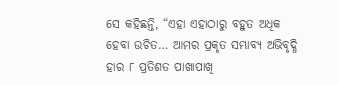ସେ କହିଛନ୍ତି, “ଏହା ଏହାଠାରୁ ବହୁତ ଅଧିକ ହେବା ଉଚିତ… ଆମର ପ୍ରକୃତ ସମ୍ଭାବ୍ୟ ଅଭିବୃଦ୍ଧି ହାର ୮ ପ୍ରତିଶତ ପାଖାପାଖି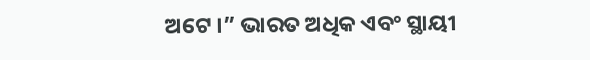ଅଟେ ।” ଭାରତ ଅଧିକ ଏବଂ ସ୍ଥାୟୀ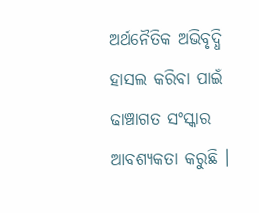ଅର୍ଥନୈତିକ ଅଭିବୃଦ୍ଧି ହାସଲ କରିବା ପାଇଁ ଢାଞ୍ଚାଗତ ସଂସ୍କାର ଆବଶ୍ୟକତା କରୁଛି ।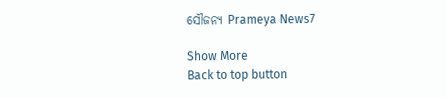ସୌଜନ୍ୟ Prameya News7

Show More
Back to top button